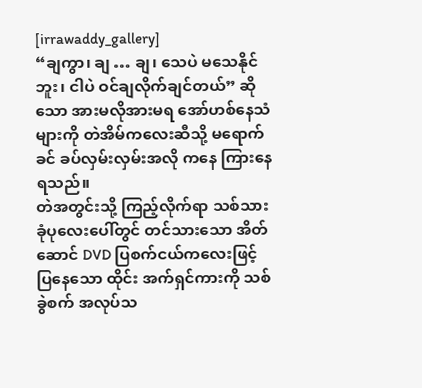[irrawaddy_gallery]
“ချကွာ၊ ချ … ချ၊ သေပဲ မသေနိုင်ဘူး၊ ငါပဲ ဝင်ချလိုက်ချင်တယ်” ဆိုသော အားမလိုအားမရ အော်ဟစ်နေသံများကို တဲအိမ်ကလေးဆီသို့ မရောက်ခင် ခပ်လှမ်းလှမ်းအလို ကနေ ကြားနေရသည်။
တဲအတွင်းသို့ ကြည့်လိုက်ရာ သစ်သားခုံပုလေးပေါ်တွင် တင်သားသော အိတ်ဆောင် DVD ပြစက်ငယ်ကလေးဖြင့် ပြနေသော ထိုင်း အက်ရှင်ကားကို သစ်ခွဲစက် အလုပ်သ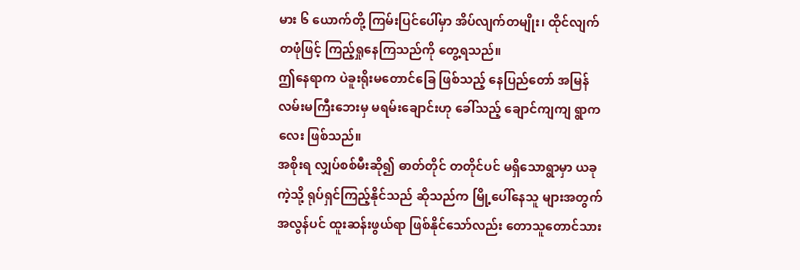မား ၆ ယောက်တို့ ကြမ်းပြင်ပေါ်မှာ အိပ်လျက်တမျိုး၊ ထိုင်လျက် တဖုံဖြင့် ကြည့်ရှုနေကြသည်ကို တွေ့ရသည်။
ဤနေရာက ပဲခူးရိုးမတောင်ခြေ ဖြစ်သည့် နေပြည်တော် အမြန်လမ်းမကြီးဘေးမှ မရမ်းချောင်းဟု ခေါ်သည့် ချောင်ကျကျ ရွာကလေး ဖြစ်သည်။
အစိုးရ လျှပ်စစ်မီးဆို၍ ဓာတ်တိုင် တတိုင်ပင် မရှိသောရွာမှာ ယခုကဲ့သို့ ရုပ်ရှင်ကြည့်နိုင်သည် ဆိုသည်က မြို့ပေါ်နေသူ များအတွက် အလွန်ပင် ထူးဆန်းဖွယ်ရာ ဖြစ်နိုင်သော်လည်း တောသူတောင်သား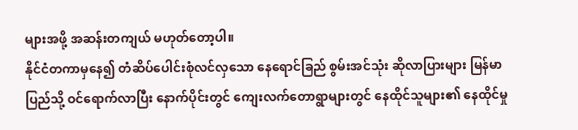များအဖို့ အဆန်းတကျယ် မဟုတ်တော့ပါ။
နိုင်ငံတကာမှနေ၍ တံဆိပ်ပေါင်းစုံလင်လှသော နေရောင်ခြည် စွမ်းအင်သုံး ဆိုလာပြားများ မြန်မာပြည်သို့ ဝင်ရောက်လာပြီး နောက်ပိုင်းတွင် ကျေးလက်တောရွာများတွင် နေထိုင်သူများ၏ နေထိုင်မှု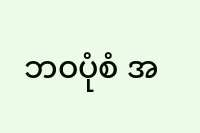ဘဝပုံစံ အ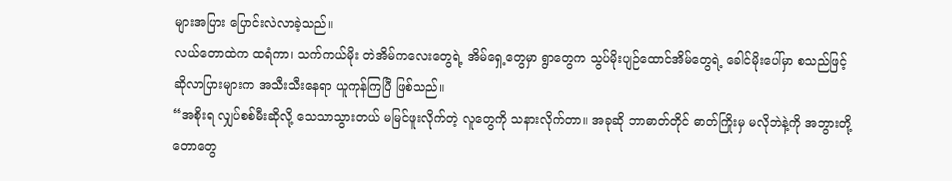များအပြား ပြောင်းလဲလာခဲ့သည်။
လယ်တောထဲက ထရံကာ၊ သက်ကယ်မိုး တဲအိမ်ကလေးတွေရဲ့ အိမ်ရှေ့တွေမှာ ရွာတွေက သွပ်မိုးပျဉ်ထောင်အိမ်တွေရဲ့ ခေါင်မိုးပေါ်မှာ စသည်ဖြင့် ဆိုလာပြားများက အသီးသီးနေရာ ယူကုန်ကြပြီ ဖြစ်သည်။
“အစိုးရ လျှပ်စစ်မီးဆိုလို့ သေသာသွားတယ် မမြင်ဖူးလိုက်တဲ့ လူတွေကို သနားလိုက်တာ။ အခုဆို ဘာဓာတ်တိုင် ဓာတ်ကြိုးမှ မလိုဘဲနဲ့ကို အဘွားတို့တောတွေ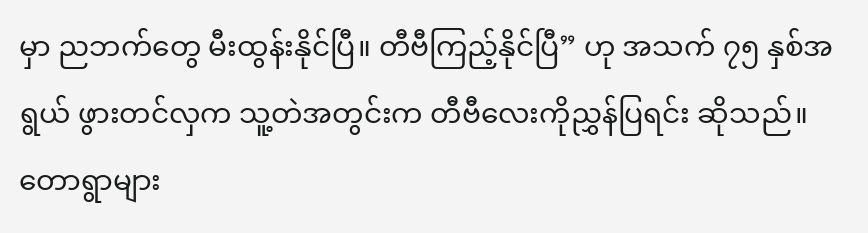မှာ ညဘက်တွေ မီးထွန်းနိုင်ပြီ။ တီဗီကြည့်နိုင်ပြီ” ဟု အသက် ၇၅ နှစ်အရွယ် ဖွားတင်လှက သူ့တဲအတွင်းက တီဗီလေးကိုညွှန်ပြရင်း ဆိုသည်။
တောရွာများ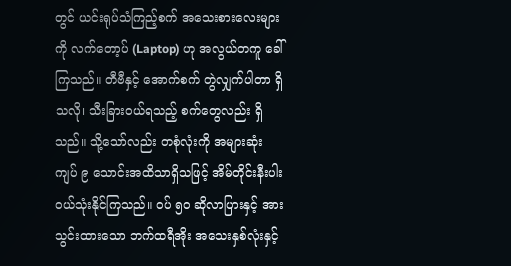တွင် ယင်းရုပ်သံကြည့်စက် အသေးစားလေးများကို လက်တော့ပ် (Laptop) ဟု အလွယ်တကူ ခေါ်ကြသည်။ တီဗီနှင့် အောက်စက် တွဲလျှက်ပါတာ ရှိသလို၊ သီးခြားဝယ်ရသည့် စက်တွေလည်း ရှိသည်။ သို့သော်လည်း တစုံလုံးကို အများဆုံး ကျပ် ၉ သောင်းအထိသာရှိသဖြင့် အိမ်တိုင်းနီးပါး ဝယ်သုံးနိုင်ကြသည်။ ဝပ် ၅၀ ဆိုလာပြားနှင့် အားသွင်းထားသော ဘက်ထရီအိုး အသေးနှစ်လုံးနှင့်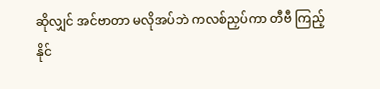ဆိုလျှင် အင်ဗာတာ မလိုအပ်ဘဲ ကလစ်ညှပ်ကာ တီဗီ ကြည့်နိုင်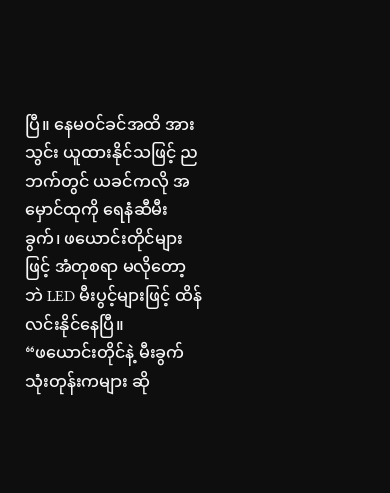ပြီ။ နေမဝင်ခင်အထိ အားသွင်း ယူထားနိုင်သဖြင့် ညဘက်တွင် ယခင်ကလို အမှောင်ထုကို ရေနံဆီမီးခွက်၊ ဖယောင်းတိုင်များဖြင့် အံတုစရာ မလိုတော့ဘဲ LED မီးပွင့်များဖြင့် ထိန်လင်းနိုင်နေပြီ။
“ဖယောင်းတိုင်နဲ့ မီးခွက်သုံးတုန်းကများ ဆို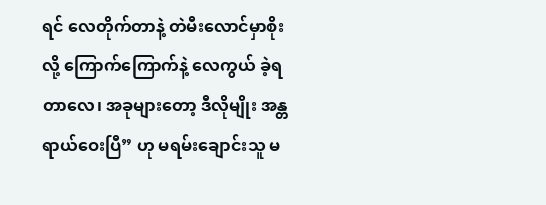ရင် လေတိုက်တာနဲ့ တဲမီးလောင်မှာစိုးလို့ ကြောက်ကြောက်နဲ့ လေကွယ် ခဲ့ရတာလေ၊ အခုများတော့ ဒီလိုမျိုး အန္တရာယ်ဝေးပြီ” ဟု မရမ်းချောင်းသူ မ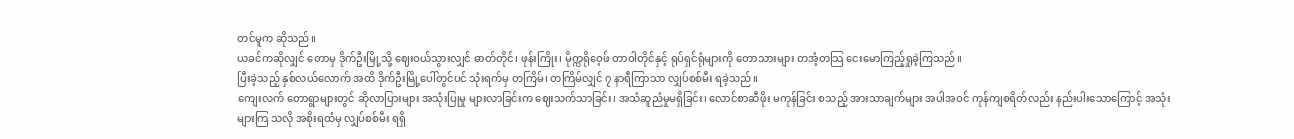တင်မူက ဆိုသည်။
ယခင်ကဆိုလျှင် တောမှ ဒိုက်ဦးမြို့သို့ ဈေးဝယ်သွားလျှင် ဓာတ်တိုင်၊ ဖုန်းကြိုး၊ မိုက္ကရိုဝေ့ဖ် တာဝါတိုင်နှင့် ရုပ်ရှင်ရုံများကို တောသားများ တအံ့တသြ ငေးမောကြည့်ရှုခဲ့ကြသည်။
ပြီးခဲ့သည့် နှစ်လယ်လောက် အထိ ဒိုက်ဦးမြို့ပေါ်တွင်ပင် သုံးရက်မှ တကြိမ်၊ တကြိမ်လျှင် ၇ နာရီကြာသာ လျှပ်စစ်မီး ရခဲ့သည်။
ကျေးလက် တောရွာများတွင် ဆိုလာပြားများ အသုံးပြုမှု များလာခြင်းက ဈေးသက်သာခြင်း၊ အသံဆူညံမှုမရှိခြင်း၊ လောင်စာဆီဖိုး မကုန်ခြင်း စသည့် အားသာချက်များ အပါအဝင် ကုန်ကျစရိတ်လည်း နည်းပါးသောကြောင့် အသုံးများကြ သလို အစိုးရထံမှ လျှပ်စစ်မီး ရရှိ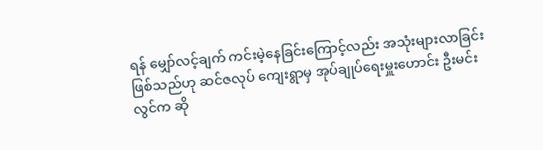ရန် မျှော်လင့်ချက် ကင်းမဲ့နေခြင်းကြောင့်လည်း အသုံးများလာခြင်း ဖြစ်သည်ဟု ဆင်ဇလုပ် ကျေးရွာမှ အုပ်ချုပ်ရေးမှူးဟောင်း ဦးမင်းလွင်က ဆို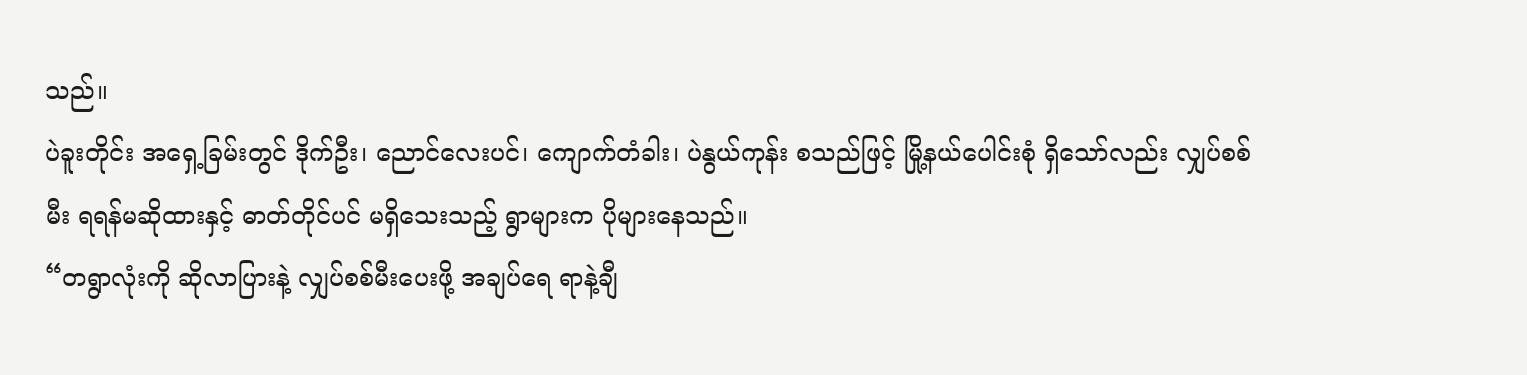သည်။
ပဲခူးတိုင်း အရှေ့ခြမ်းတွင် ဒိုက်ဦး၊ ညောင်လေးပင်၊ ကျောက်တံခါး၊ ပဲနွယ်ကုန်း စသည်ဖြင့် မြို့နယ်ပေါင်းစုံ ရှိသော်လည်း လျှပ်စစ်မီး ရရန်မဆိုထားနှင့် ဓာတ်တိုင်ပင် မရှိသေးသည့် ရွာများက ပိုများနေသည်။
“တရွာလုံးကို ဆိုလာပြားနဲ့ လျှပ်စစ်မီးပေးဖို့ အချပ်ရေ ရာနဲ့ချီ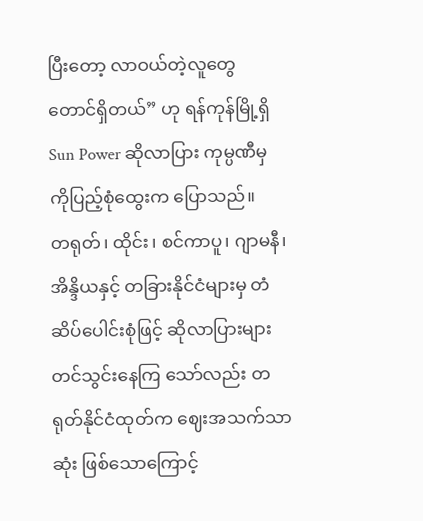ပြီးတော့ လာဝယ်တဲ့လူတွေ တောင်ရှိတယ်” ဟု ရန်ကုန်မြို့ရှိ Sun Power ဆိုလာပြား ကုမ္ပဏီမှ ကိုပြည့်စုံထွေးက ပြောသည်။
တရုတ်၊ ထိုင်း၊ စင်ကာပူ၊ ဂျာမနီ၊ အိန္ဒိယနှင့် တခြားနိုင်ငံများမှ တံဆိပ်ပေါင်းစုံဖြင့် ဆိုလာပြားများ တင်သွင်းနေကြ သော်လည်း တရုတ်နိုင်ငံထုတ်က ဈေးအသက်သာဆုံး ဖြစ်သောကြောင့်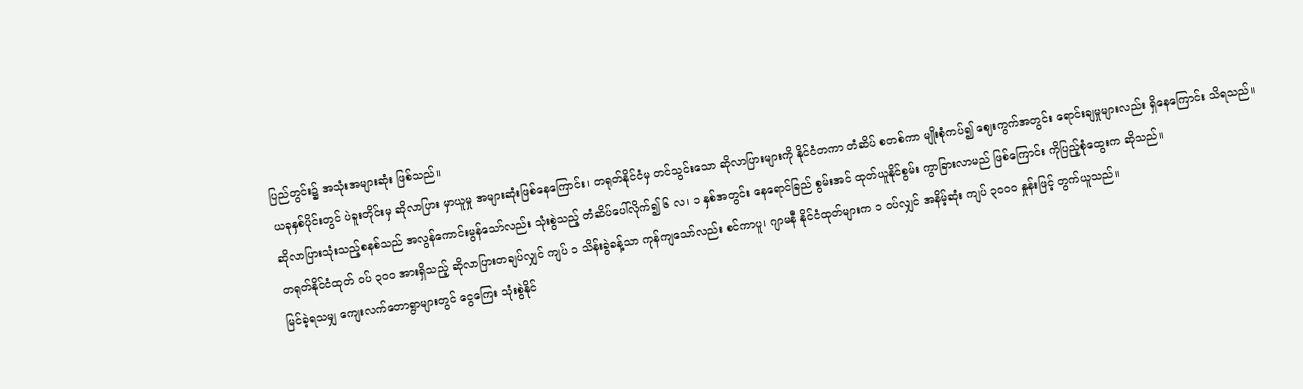ပြည်တွင်း၌ အသုံးအများဆုံး ဖြစ်သည်။
ယခုနှစ်ပိုင်းတွင် ပဲခူးတိုင်းမှ ဆိုလာပြား မှာယူမှု အများဆုံးဖြစ်နေကြောင်း၊ တရုတ်နိုင်ငံမှ တင်သွင်းသော ဆိုလာပြားများကို နိုင်ငံတကာ တံဆိပ် စတစ်ကာ မျိုးစုံကပ်၍ ဈေးကွက်အတွင်း ရောင်းချမှုများလည်း ရှိနေကြောင်း သိရသည်။
ဆိုလာပြားသုံးသည့်စနစ်သည် အလွန်ကောင်းမွန်သော်လည်း သုံးစွဲသည့် တံဆိပ်ပေါ်လိုက်၍ ၆ လ၊ ၁ နှစ်အတွင်း နေရောင်ခြည် စွမ်းအင် ထုတ်ယူနိုင်စွမ်း ကွာခြားလာမည် ဖြစ်ကြောင်း ကိုပြည့်စုံထွေးက ဆိုသည်။
တရုတ်နိုင်ငံထုတ် ဝပ် ၃၀၀ အားရှိသည့် ဆိုလာပြားတချပ်လျှင် ကျပ် ၁ သိန်းခွဲခန့်သာ ကုန်ကျသော်လည်း စင်ကာပူ၊ ဂျာမနီ နိုင်ငံထုတ်များက ၁ ဝပ်လျှင် အနိမ့်ဆုံး ကျပ် ၃၀၀၀ နှုန်းဖြင့် တွက်ယူသည်။
မြင်ခဲ့ရသမျှ ကျေးလက်တောရွာများတွင် ငွေကြေး သုံးစွဲနိုင်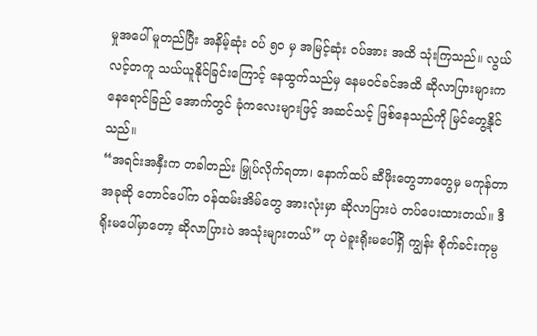မှုအပေါ် မူတည်ပြီး အနိမ့်ဆုံး ဝပ် ၅၀ မှ အမြင့်ဆုံး ဝပ်အား အထိ သုံးကြသည်။ လွယ်လင့်တကူ သယ်ယူနိုင်ခြင်းကြောင့် နေထွက်သည်မှ နေမဝင်ခင်အထိ ဆိုလာပြားများက နေရောင်ခြည် အောက်တွင် ခုံကလေးများဖြင့် အဆင်သင့် ဖြစ်နေသည်ကို မြင်တွေ့နိုင်သည်။
“အရင်းအနှီးက တခါတည်း မြှုပ်လိုက်ရတာ၊ နောက်ထပ် ဆီဖိုးတွေဘာတွေမှ မကုန်တာ အခုဆို တောင်ပေါ်က ဝန်ထမ်းအိမ်တွေ အားလုံးမှာ ဆိုလာပြားပဲ တပ်ပေးထားတယ်။ ဒီရိုးမပေါ်မှာတော့ ဆိုလာပြားပဲ အသုံးများတယ်” ဟု ပဲခူးရိုးမပေါ်ရှိ ကျွန်း စိုက်ခင်းကုမ္ပ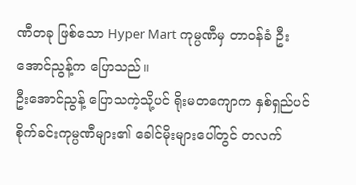ဏီတခု ဖြစ်သော Hyper Mart ကုမ္ပဏီမှ တာဝန်ခံ ဦးအောင်ညွန့်က ပြောသည်။
ဦးအောင်ညွန့် ပြောသကဲ့သို့ပင် ရိုးမတကျောက နှစ်ရှည်ပင် စိုက်ခင်းကုမ္ပဏီများ၏ ခေါင်မိုးများပေါ်တွင် တလက်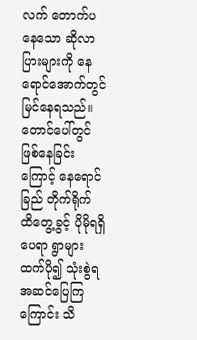လက် တောက်ပနေသော ဆိုလာပြားများကို နေရောင်အောက်တွင် မြင်နေရသည်။ တောင်ပေါ်တွင် ဖြစ်နေခြင်းကြောင့် နေရောင်ခြည် တိုက်ရိုက် ထိတွေ့ခွင့် ပိုမိုရရှိပေရာ ရွာများထက်ပို၍ သုံးစွဲရ အဆင်ပြေကြကြောင်း သိ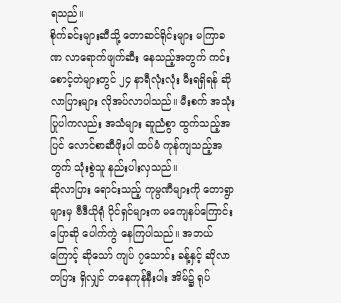ရသည်။
စိုက်ခင်းများဆီသို့ တောဆင်ရိုင်းများ မကြာခဏ လာရောက်ဖျက်ဆီး နေသည့်အတွက် ကင်းစောင့်တဲများတွင် ၂၄ နာရီလုံးလုံး မီးရရှိရန် ဆိုလာပြားများ လိုအပ်လာပါသည်။ မီးစက် အသုံးပြုပါကလည်း အသံများ ဆူညံစွာ ထွက်သည့်အပြင် လောင်စာဆီဖိုးပါ ထပ်မံ ကုန်ကျသည့်အတွက် သုံးစွဲသူ နည်းပါးလှသည်။
ဆိုလာပြား ရောင်းသည့် ကုမ္ပဏီများကို တောရွာများမှ ဗီဒီယိုရုံ ပိုင်ရှင်များက မကျေနပ်ကြောင်း ပြောဆို ပေါက်ကွဲ နေကြပါသည်။ အဘယ်ကြောင့် ဆိုသော် ကျပ် ၇သောင်း ခန့်နှင့် ဆိုလာတပြား ရှိလျှင် တနေကုန်နီးပါး အိမ်၌ ရုပ်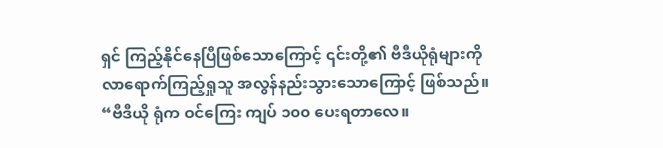ရှင် ကြည့်နိုင်နေပြီဖြစ်သောကြောင့် ၎င်းတို့၏ ဗီဒီယိုရုံများကို လာရောက်ကြည့်ရှုသူ အလွန်နည်းသွားသောကြောင့် ဖြစ်သည်။
“ဗီဒီယို ရုံက ဝင်ကြေး ကျပ် ၁၀၀ ပေးရတာလေ။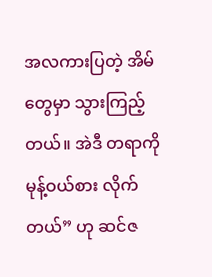အလကားပြတဲ့ အိမ်တွေမှာ သွားကြည့်တယ်။ အဲဒီ တရာကို မုန့်ဝယ်စား လိုက်တယ်” ဟု ဆင်ဇ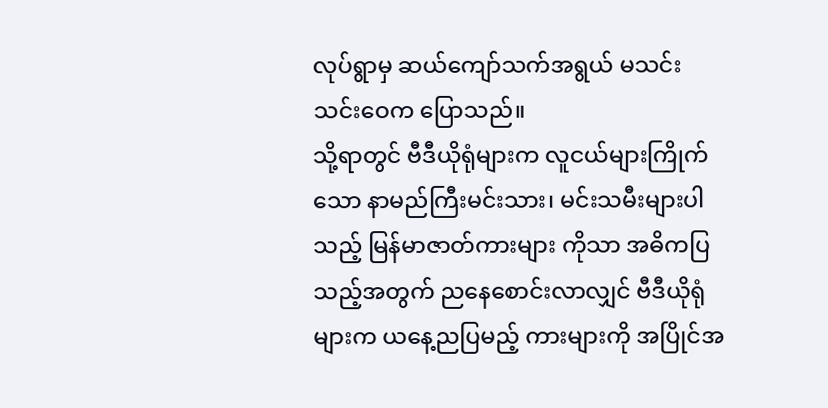လုပ်ရွာမှ ဆယ်ကျော်သက်အရွယ် မသင်းသင်းဝေက ပြောသည်။
သို့ရာတွင် ဗီဒီယိုရုံများက လူငယ်များကြိုက်သော နာမည်ကြီးမင်းသား၊ မင်းသမီးများပါသည့် မြန်မာဇာတ်ကားများ ကိုသာ အဓိကပြသည့်အတွက် ညနေစောင်းလာလျှင် ဗီဒီယိုရုံများက ယနေ့ညပြမည့် ကားများကို အပြိုင်အ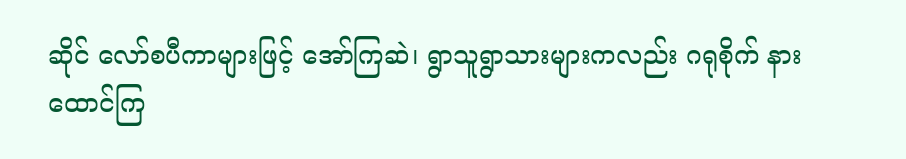ဆိုင် လော်စပီကာများဖြင့် အော်ကြဆဲ၊ ရွာသူရွာသားများကလည်း ဂရုစိုက် နားထောင်ကြ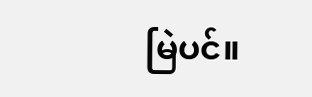မြဲပင်။